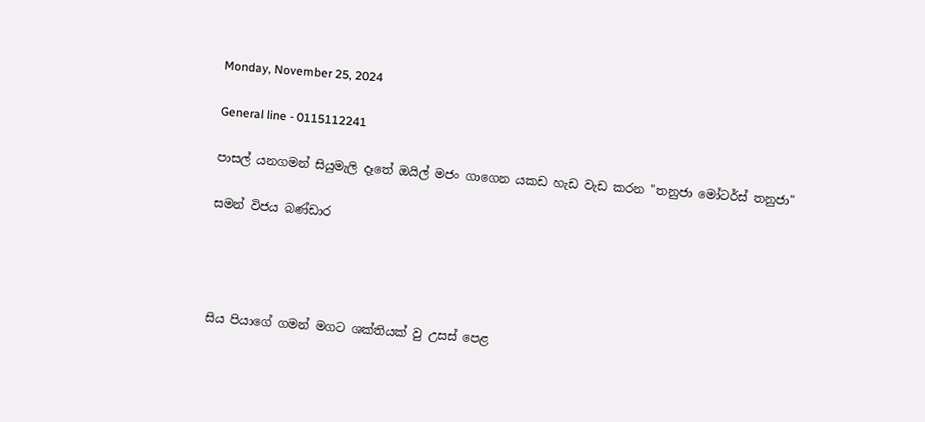Monday, November 25, 2024

General line - 0115112241

පාසල් යනගමන් සියුමැලි දෑතේ ඔයිල් මජං ගාගෙන යකඩ හැඩ වැඩ කරන "තනුජා මෝටර්ස් තනුජා"

සමන් විජය බණ්ඩාර




සිය පියාගේ ගමන් මගට ශක්තියක් වු උසස් පෙළ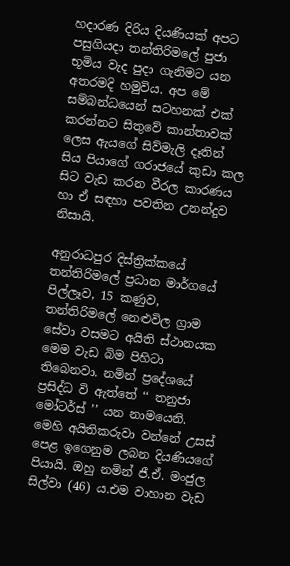හදාරණ දිරිය දියණියක් අපට පසුගියදා තන්තිරිමලේ පුජා භූමිය වැද පුදා ගැනිමට යන අතරමදි හමුවිය. අප මේ සම්බන්ධයෙන් සටහනක් එක් කරන්නට සිතුවේ කාන්තාවක් ලෙස ඇයගේ සිව්මැලි දෑතින් සිය පියාගේ ගරාජයේ කුඩා කල සිට වැඩ කරන වීරල කාරණය හා ඒ සඳහා පවතින උනන්දුව නිසායි.

අනුරාධපුර දිස්ත්‍රික්කයේ තන්තිරිමලේ ප්‍රධාන මාර්ගයේ පිල්ලෑව, 15 කණුව, තන්තිරිමලේ නෙළුවිල ග්‍රාම සේවා වසමට අයිති ස්ථානයක මෙම වැඩ බිම පිහිටා තිබෙනවා. නමින් ප්‍රදේශයේ ප්‍රසිද්ධ වි ඇත්තේ ‘‘ තනුජා මෝටර්ස් ’’ යන නාමයෙනි. මෙහි අයිතිකරුවා වන්නේ උසස් පෙළ ඉගෙනුම ලබන දියණියගේ පියායි. ඔහු නමින් ජී.ඒ. මංජුල සිල්වා (46) ය.එම වාහාන වැඩ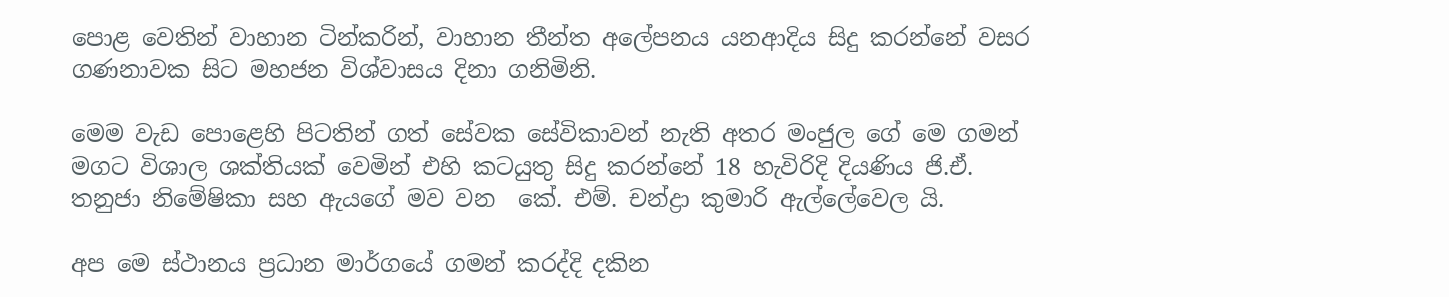පොළ වෙතින් වාහාන ටින්කරින්, වාහාන තීන්ත අලේපනය යනආදිය සිදු කරන්නේ වසර ගණනාවක සිට මහජන විශ්වාසය දිනා ගනිමිනි.

මෙම වැඩ පොළෙහි පිටතින් ගත් සේවක සේවිකාවන් නැති අතර මංජුල ගේ මෙ ගමන් මගට විශාල ශක්තියක් වෙමින් එහි කටයුතු සිදු කරන්නේ 18 හැවිරිදි දියණිය ජි.ඒ. තනුජා නිමේෂිකා සහ ඇයගේ මව වන  කේ. එම්. චන්ද්‍රා කුමාරි ඇල්ලේවෙල යි.

අප මෙ ස්ථානය ප්‍රධාන මාර්ගයේ ගමන් කරද්දි දකින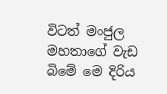විටත් මංජුල මහතාගේ වැඩ බිමේ මෙ දිරිය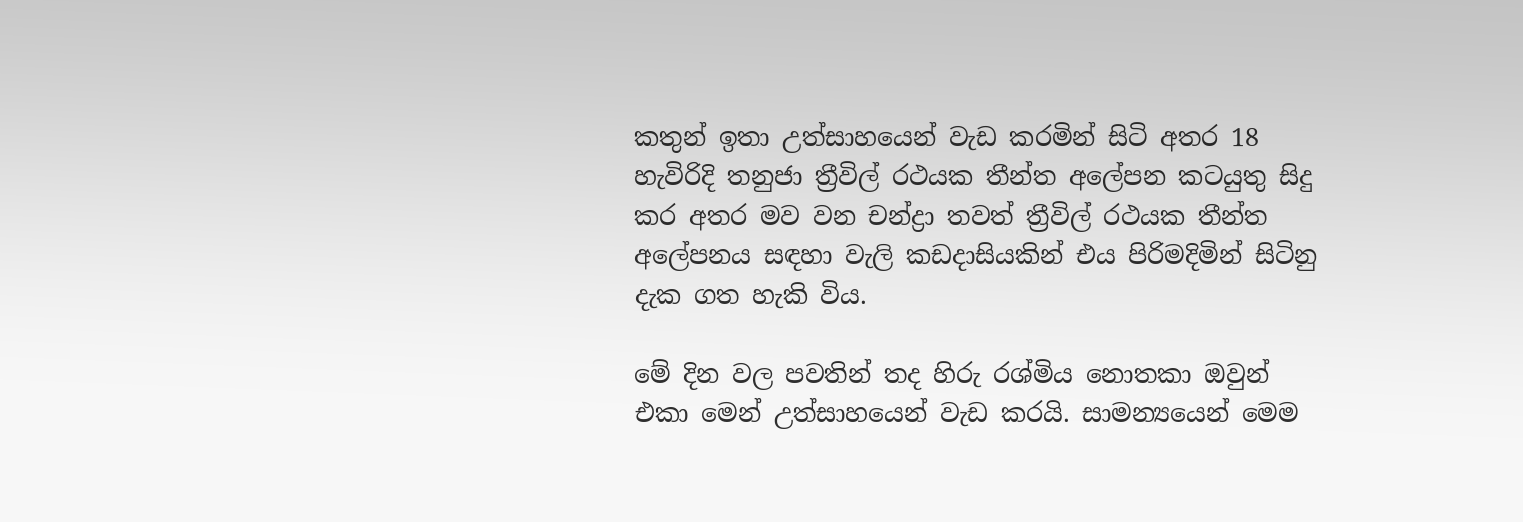කතුන් ඉතා උත්සාහයෙන් වැඩ කරමින් සිටි අතර 18 හැවිරිදි තනුජා ත්‍රීවිල් රථයක තීන්ත අලේපන කටයුතු සිදු කර අතර මව වන චන්ද්‍රා තවත් ත්‍රීවිල් රථයක තීන්ත අලේපනය සඳහා වැලි කඩදාසියකින් එය පිරිමදිමින් සිටිනු දැක ගත හැකි විය.

මේ දින වල පවතින් තද හිරු රශ්මිය නොතකා ඔවුන්  එකා මෙන් උත්සාහයෙන් වැඩ කරයි. සාමන්‍යයෙන් මෙම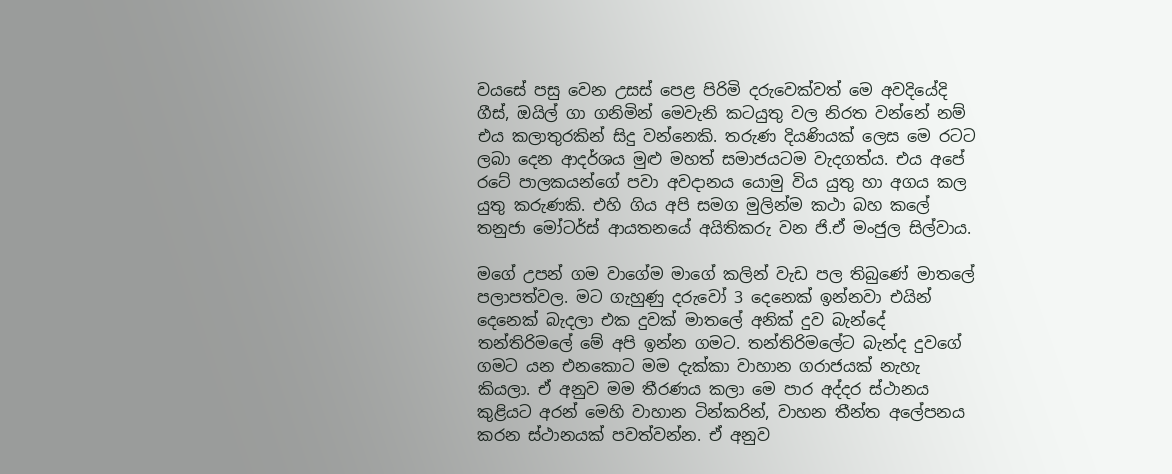වයසේ පසු වෙන උසස් පෙළ පිරිමි දරුවෙක්වත් මෙ අවදියේදි ගීස්, ඔයිල් ගා ගනිමින් මෙවැනි කටයුතු වල නිරත වන්නේ නම් එය කලාතුරකින් සිදු වන්නෙකි. තරුණ දියණියක් ලෙස මෙ රටට ලබා දෙන ආදර්ශය මුළු මහත් සමාජයටම වැදගත්ය. එය අපේ රටේ පාලකයන්ගේ පවා අවදානය යොමු විය යුතු හා අගය කල යුතු කරුණකි. එහි ගිය අපි සමග මුලින්ම කථා බහ කලේ තනුජා මෝටර්ස් ආයතනයේ අයිතිකරු වන ජි.ඒ මංජුල සිල්වාය.

මගේ උපන් ගම වාගේම මාගේ කලින් වැඩ පල තිබුණේ මාතලේ පලාපත්වල. මට ගැහුණු දරුවෝ 3 දෙනෙක් ඉන්නවා එයින් දෙනෙක් බැදලා එක දුවක් මාතලේ අනික් දුව බැන්දේ තන්තිරිමලේ මේ අපි ඉන්න ගමට. තන්තිරිමලේට බැන්ද දුවගේ ගමට යන එනකොට මම දැක්කා වාහාන ගරාජයක් නැහැ කියලා. ඒ අනුව මම තීරණය කලා මෙ පාර අද්දර ස්ථානය කුළියට අරන් මෙහි වාහාන ටින්කරින්, වාහන තීන්ත අලේපනය කරන ස්ථානයක් පවත්වන්න. ඒ අනුව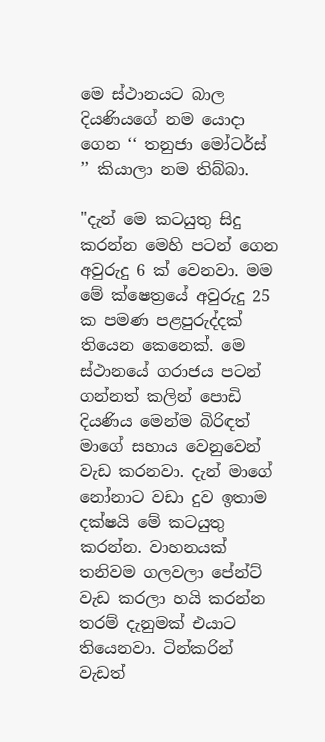මෙ ස්ථානයට බාල දියණියගේ නම යොදා ගෙන ‘‘ තනුජා මෝටර්ස් ’’ කියාලා නම තිබ්බා.

"දැන් මෙ කටයුතු සිදු කරන්න මෙහි පටන් ගෙන අවුරුදු 6 ක් වෙනවා. මම මේ ක්ෂෙත්‍රයේ අවුරුදු 25 ක පමණ පළපුරුද්දක් තියෙන කෙනෙක්. මෙ ස්ථානයේ ගරාජය පටන් ගන්නත් කලින් පොඩි දියණිය මෙන්ම බිරිඳත් මාගේ සහාය වෙනුවෙන් වැඩ කරනවා. දැන් මාගේ නෝනාට වඩා දුව ඉතාම දක්ෂයි මේ කටයුතු කරන්න. වාහනයක් තනිවම ගලවලා පේන්ට් වැඩ කරලා හයි කරන්න තරම් දැනුමක් එයාට තියෙනවා. ටින්කරින් වැඩත්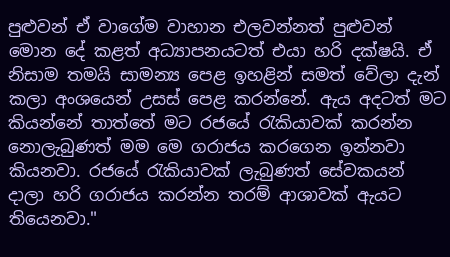පුළුවන් ඒ වාගේම වාහාන එලවන්නත් පුළුවන් මොන දේ කළත් අධ්‍යාපනයටත් එයා හරි දක්ෂයි. ඒ නිසාම තමයි සාමන්‍ය පෙළ ඉහළින් සමත් වේලා දැන් කලා අංශයෙන් උසස් පෙළ කරන්නේ. ඇය අදටත් මට කියන්නේ තාත්තේ මට රජයේ රැකියාවක් කරන්න නොලැබුණත් මම මෙ ගරාජය කරගෙන ඉන්නවා කියනවා. රජයේ රැකියාවක් ලැබුණත් සේවකයන් දාලා හරි ගරාජය කරන්න තරම් ආශාවක් ඇයට තියෙනවා."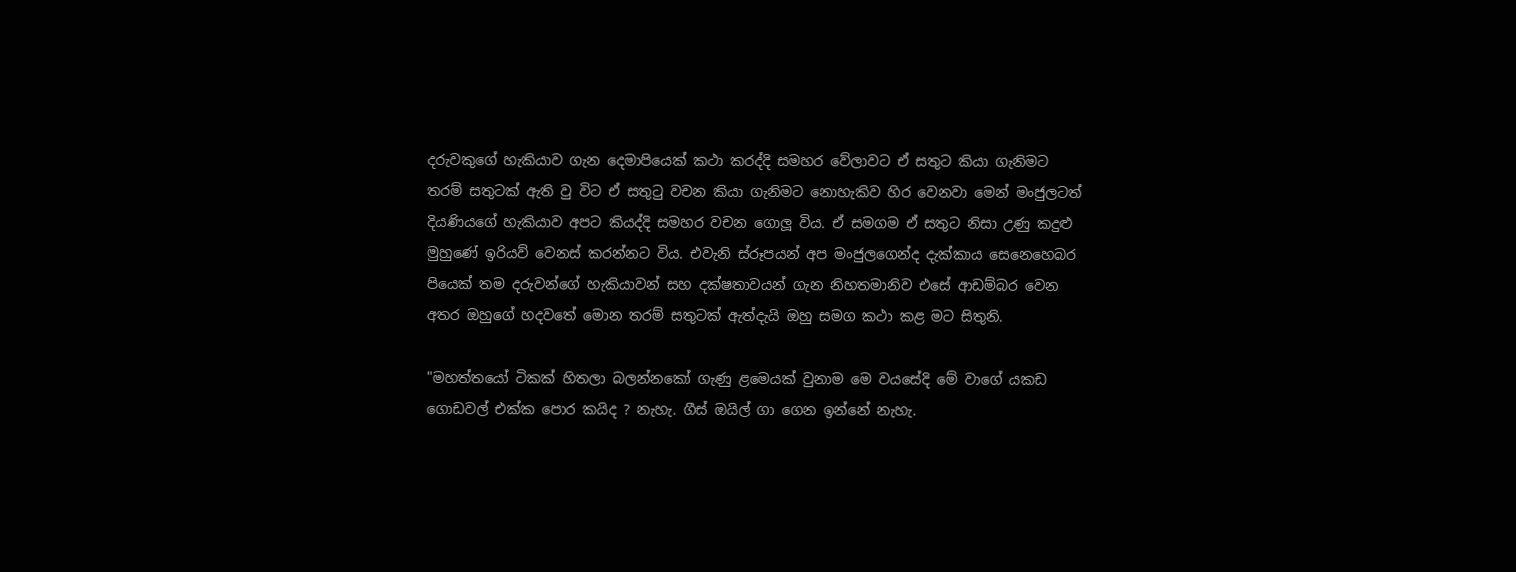දරුවකුගේ හැකියාව ගැන දෙමාපියෙක් කථා කරද්දි සමහර වේලාවට ඒ සතුට කියා ගැනිමට තරම් සතුටක් ඇති වු විට ඒ සතුටු වචන කියා ගැනිමට නොහැකිව හිර වෙනවා මෙන් මංජුලටත් දියණියගේ හැකියාව අපට කියද්දි සමහර වචන ගොලූ විය. ඒ සමගම ඒ සතුට නිසා උණු කදුළු මුහුණේ ඉරියව් වෙනස් කරන්නට විය. එවැනි ස්රූපයන් අප මංජුලගෙන්ද දැක්කාය සෙනෙහෙබර පියෙක් තම දරුවන්ගේ හැකියාවන් සහ දක්ෂතාවයන් ගැන නිහතමානිව එසේ ආඩම්බර වෙන අතර ඔහුගේ හදවතේ මොන තරම් සතුටක් ඇත්දැයි ඔහු සමග කථා කළ මට සිතුනි.

"මහත්තයෝ ටිකක් හිතලා බලන්නකෝ ගැණු ළමෙයක් වුනාම මෙ වයසේදි මේ වාගේ යකඩ ගොඩවල් එක්ක පොර කයිද ? නැහැ. ගීස් ඔයිල් ගා ගෙන ඉන්නේ නැහැ.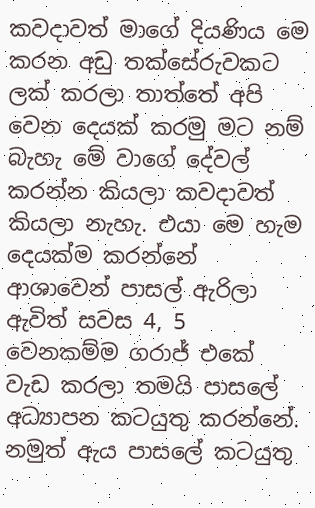කවදාවත් මාගේ දියණිය මෙ කරන අඩු තක්සේරුවකට ලක් කරලා තාත්තේ අපි වෙන දෙයක් කරමු මට නම් බැහැ මේ වාගේ දේවල් කරන්න කියලා කවදාවත් කියලා නැහැ. එයා මෙ හැම දෙයක්ම කරන්නේ ආශාවෙන් පාසල් ඇරිලා ඇවිත් සවස 4, 5 වෙනකම්ම ගරාජ් එකේ වැඩ කරලා තමයි පාසලේ අධ්‍යාපන කටයුතු කරන්නේ. නමුත් ඇය පාසලේ කටයුතු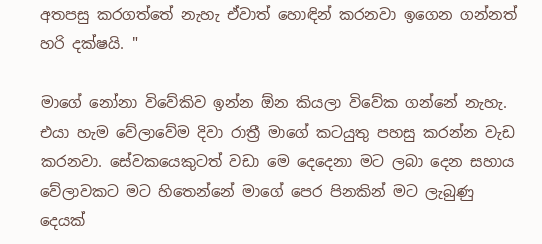අතපසු කරගත්තේ නැහැ ඒවාත් හොඳින් කරනවා ඉගෙන ගන්නත් හරි දක්ෂයි. "

මාගේ නෝනා විවේකිව ඉන්න ඕන කියලා විවේක ගන්නේ නැහැ. එයා හැම වේලාවේම දිවා රාත්‍රී මාගේ කටයුතු පහසු කරන්න වැඩ කරනවා. සේවකයෙකුටත් වඩා මෙ දෙදෙනා මට ලබා දෙන සහාය වේලාවකට මට හිතෙන්නේ මාගේ පෙර පිනකින් මට ලැබුණු දෙයක්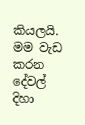කියලයි. මම වැඩ කරන දේවල් දිහා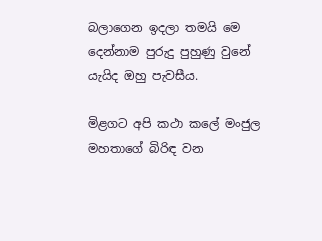බලාගෙන ඉදලා තමයි මෙ දෙන්නාම පුරුදු පුහුණු වුනේ යැයිද ඔහු පැවසීය.

මිළගට අපි කථා කලේ මංජුල මහතාගේ බිරිඳ වන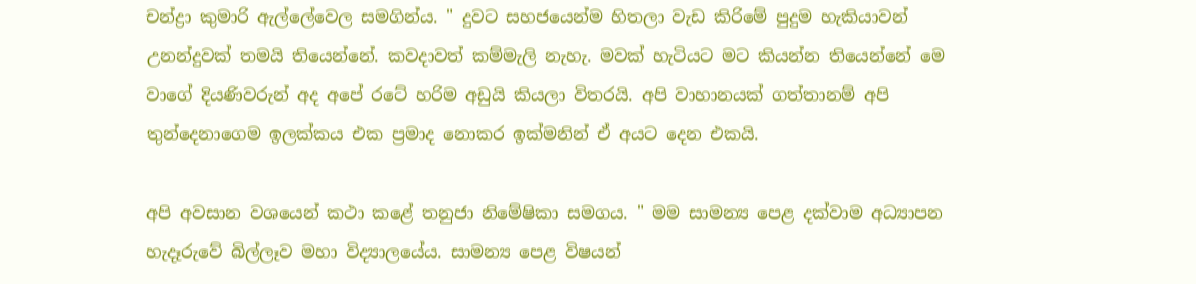චන්ද්‍රා කුමාරි ඇල්ලේවෙල සමගින්ය. " දුවට සහජයෙන්ම හිතලා වැඩ කිරිමේ පුදුම හැකියාවන් උනන්දුවක් තමයි තියෙන්නේ. කවදාවත් කම්මැලි නැහැ. මවක් හැටියට මට කියන්න තියෙන්නේ මෙ වාගේ දියණිවරුන් අද අපේ රටේ හරිම අඩුයි කියලා විතරයි. අපි වාහානයක් ගත්තානම් අපි තුන්දෙනාගෙම ඉලක්කය එක ප්‍රමාද නොකර ඉක්මනින් ඒ අයට දෙන එකයි.

අපි අවසාන වශයෙන් කථා කළේ තනුජා නිමේෂිකා සමගය. " මම සාමන්‍ය පෙළ දක්වාම අධ්‍යාපන හැදෑරුවේ බිල්ලෑව මහා විද්‍යාලයේය. සාමන්‍ය පෙළ විෂයන්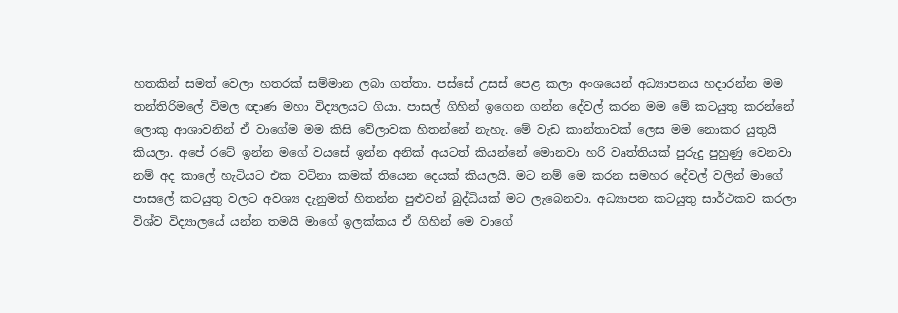හතකින් සමත් වෙලා හතරක් සම්මාන ලබා ගත්තා. පස්සේ උසස් පෙළ කලා අංශයෙන් අධ්‍යාපනය හදාරන්න මම තන්තිරිමලේ විමල ඥාණ මහා විද්‍යලයට ගියා. පාසල් ගිහින් ඉගෙන ගන්න දේවල් කරන මම මේ කටයුතු කරන්නේ ලොකු ආශාවනින් ඒ වාගේම මම කිසි වේලාවක හිතන්නේ නැහැ. මේ වැඩ කාන්තාවක් ලෙස මම නොකර යුතුයි කියලා. අපේ රටේ ඉන්න මගේ වයසේ ඉන්න අනික් අයටත් කියන්නේ මොනවා හරි වෘත්තියක් පුරුදු පුහුණු වෙනවා නම් අද කාලේ හැටියට එක වටිනා කමක් තියෙන දෙයක් කියලයි. මට නම් මෙ කරන සමහර දේවල් වලින් මාගේ පාසලේ කටයුතු වලට අවශ්‍ය දැනුමත් හිතන්න පුළුවන් බුද්ධියක් මට ලැබෙනවා. අධ්‍යාපන කටයුතු සාර්ථකව කරලා විශ්ව විද්‍යාලයේ යන්න තමයි මාගේ ඉලක්කය ඒ ගිහින් මෙ වාගේ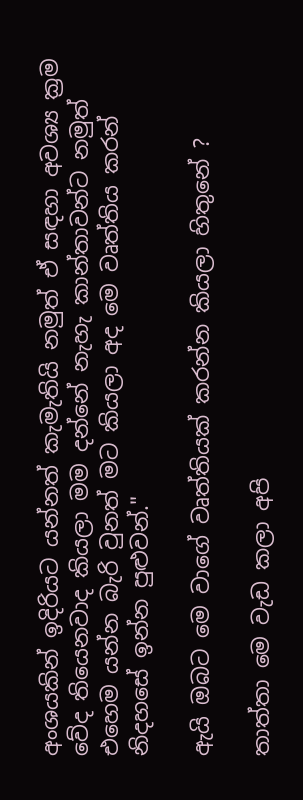අංශයකින් ඉදිරියට යන්නත් කැමැතියි නමුත් ඒ සඳහා අවශ්‍ය ක්‍රම වේද තියෙනවාද කියලා මම දන්නේ නැහැ කාන්තාවන්ට නමුත් එහෙම යන්න බැරි වුනත් මට කියලා අද මෙ වෘත්තිය කරන් නිදහසේ ඉන්න පුළුවන්."

ඇයි ඔබට මෙ වාගේ වෘත්තියක් කරන්න කියලා හිතුනේ ?

තාත්තා මෙ වැඩ කලා අපි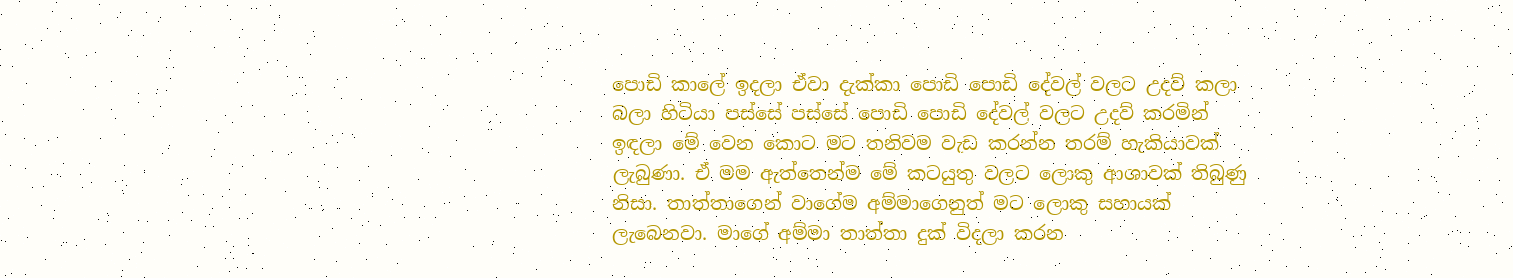පොඩි කාලේ ඉදලා ඒවා දැක්කා පොඩි පොඩි දේවල් වලට උදව් කලා බලා හිටියා පස්සේ පස්සේ පොඩි පොඩි දේවල් වලට උදව් කරමින් ඉඳලා මේ වෙන කොට මට තනිවම වැඩ කරන්න තරම් හැකියාවක් ලැබුණා. ඒ මම ඇත්තෙන්ම මේ කටයුතු වලට ලොකු ආශාවක් තිබුණු නිසා. තාත්තාගෙන් වාගේම අම්මාගෙනුත් මට ලොකු සහායක් ලැබෙනවා. මාගේ අම්මා තාත්තා දුක් විදලා කරන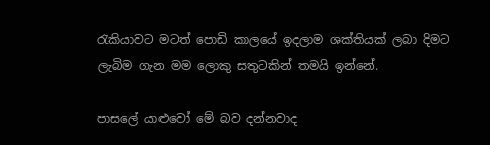රැකියාවට මටත් පොඩි කාලයේ ඉදලාම ශක්තියක් ලබා දිමට ලැබිම ගැන මම ලොකු සතුටකින් තමයි ඉන්නේ.

පාසලේ යාළුවෝ මේ බව දන්නවාද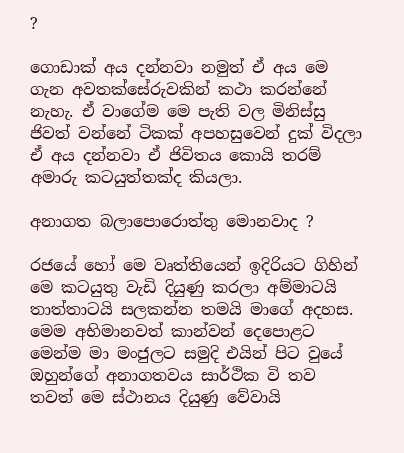?

ගොඩාක් අය දන්නවා නමුත් ඒ අය මෙ ගැන අවතක්සේරුවකින් කථා කරන්නේ නැහැ. ඒ වාගේම මෙ පැති වල මිනිස්සු ජිවත් වන්නේ ටිකක් අපහසුවෙන් දුක් විදලා ඒ අය දන්නවා ඒ ජිවිතය කොයි තරම් අමාරු කටයුත්තක්ද කියලා.

අනාගත බලාපොරොත්තු මොනවාද ?

රජයේ හෝ මෙ වෘත්තියෙන් ඉදිරියට ගිහින් මෙ කටයුතු වැඩි දියුණු කරලා අම්මාටයි තාත්තාටයි සලකන්න තමයි මාගේ අදහස.
මෙම අභිමානවත් කාන්වන් දෙපොළට මෙන්ම මා මංජුලට සමුදි එයින් පිට වුයේ ඔහුන්ගේ අනාගතවය සාර්ථික වි තව තවත් මෙ ස්ථානය දියුණු වේවායි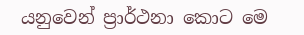යනුවෙන් ප්‍රාර්ථනා කොට මෙ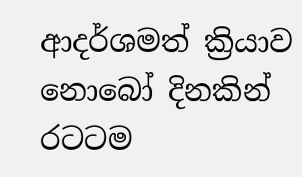ආදර්ශමත් ක්‍රියාව නොබෝ දිනකින් රටටම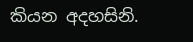කියන අදහසිනි.